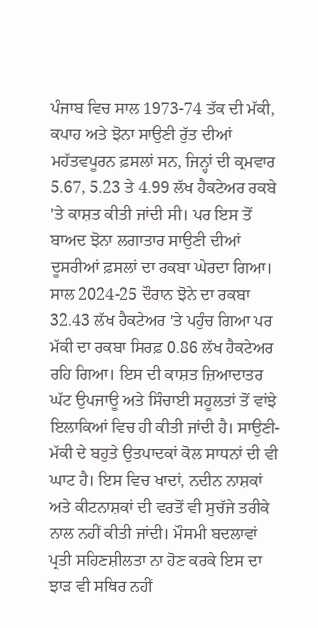ਪੰਜਾਬ ਵਿਚ ਸਾਲ 1973-74 ਤੱਕ ਦੀ ਮੱਕੀ, ਕਪਾਹ ਅਤੇ ਝੋਨਾ ਸਾਉਣੀ ਰੁੱਤ ਦੀਆਂ ਮਹੱਤਵਪੂਰਨ ਫ਼ਸਲਾਂ ਸਨ, ਜਿਨ੍ਹਾਂ ਦੀ ਕ੍ਰਮਵਾਰ 5.67, 5.23 ਤੇ 4.99 ਲੱਖ ਹੈਕਟੇਅਰ ਰਕਬੇ 'ਤੇ ਕਾਸ਼ਤ ਕੀਤੀ ਜਾਂਦੀ ਸੀ। ਪਰ ਇਸ ਤੋਂ ਬਾਅਦ ਝੋਨਾ ਲਗਾਤਾਰ ਸਾਉਣੀ ਦੀਆਂ ਦੂਸਰੀਆਂ ਫ਼ਸਲਾਂ ਦਾ ਰਕਬਾ ਘੇਰਦਾ ਗਿਆ। ਸਾਲ 2024-25 ਦੌਰਾਨ ਝੋਨੇ ਦਾ ਰਕਬਾ 32.43 ਲੱਖ ਹੈਕਟੇਅਰ 'ਤੇ ਪਹੁੰਚ ਗਿਆ ਪਰ ਮੱਕੀ ਦਾ ਰਕਬਾ ਸਿਰਫ਼ 0.86 ਲੱਖ ਹੈਕਟੇਅਰ ਰਹਿ ਗਿਆ। ਇਸ ਦੀ ਕਾਸ਼ਤ ਜ਼ਿਆਦਾਤਰ ਘੱਟ ਉਪਜਾਊ ਅਤੇ ਸਿੰਚਾਈ ਸਹੂਲਤਾਂ ਤੋਂ ਵਾਂਝੇ ਇਲਾਕਿਆਂ ਵਿਚ ਹੀ ਕੀਤੀ ਜਾਂਦੀ ਹੈ। ਸਾਉਣੀ-ਮੱਕੀ ਦੇ ਬਹੁਤੇ ਉਤਪਾਦਕਾਂ ਕੋਲ ਸਾਧਨਾਂ ਦੀ ਵੀ ਘਾਟ ਹੈ। ਇਸ ਵਿਚ ਖਾਦਾਂ, ਨਦੀਨ ਨਾਸ਼ਕਾਂ ਅਤੇ ਕੀਟਨਾਸ਼ਕਾਂ ਦੀ ਵਰਤੋਂ ਵੀ ਸੁਚੱਜੇ ਤਰੀਕੇ ਨਾਲ ਨਹੀਂ ਕੀਤੀ ਜਾਂਦੀ। ਮੌਸਮੀ ਬਦਲਾਵਾਂ ਪ੍ਰਤੀ ਸਹਿਣਸ਼ੀਲਤਾ ਨਾ ਹੋਣ ਕਰਕੇ ਇਸ ਦਾ ਝਾੜ ਵੀ ਸਥਿਰ ਨਹੀਂ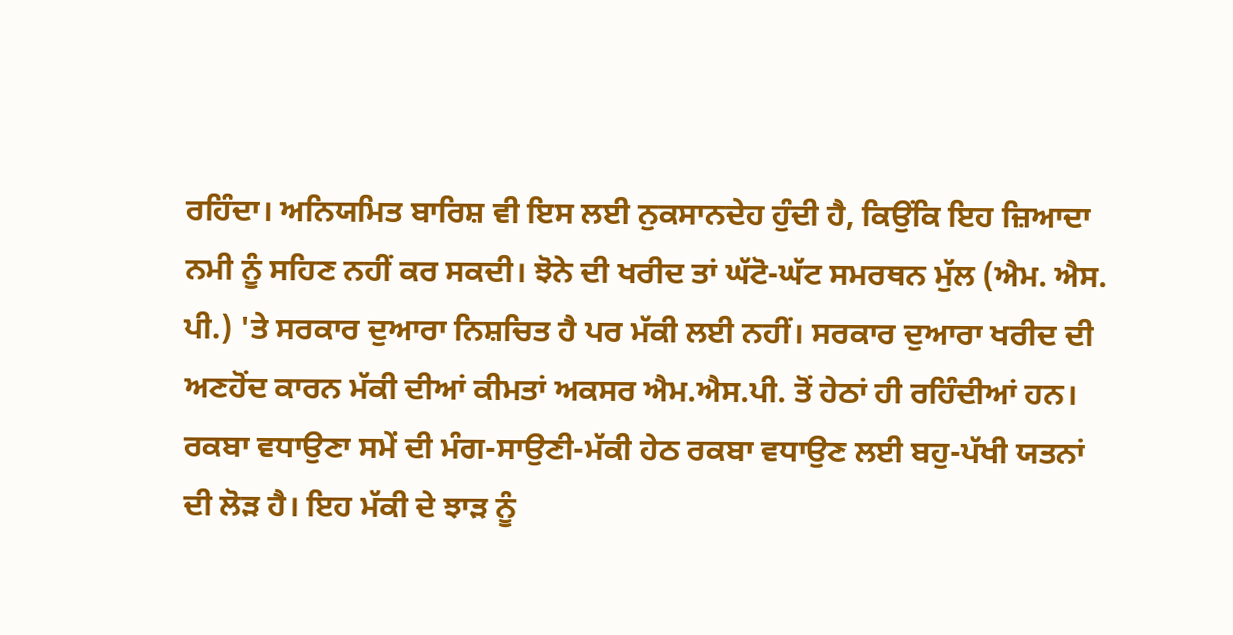ਰਹਿੰਦਾ। ਅਨਿਯਮਿਤ ਬਾਰਿਸ਼ ਵੀ ਇਸ ਲਈ ਨੁਕਸਾਨਦੇਹ ਹੁੰਦੀ ਹੈ, ਕਿਉਂਕਿ ਇਹ ਜ਼ਿਆਦਾ ਨਮੀ ਨੂੰ ਸਹਿਣ ਨਹੀਂ ਕਰ ਸਕਦੀ। ਝੋਨੇ ਦੀ ਖਰੀਦ ਤਾਂ ਘੱਟੋ-ਘੱਟ ਸਮਰਥਨ ਮੁੱਲ (ਐਮ. ਐਸ. ਪੀ.) 'ਤੇ ਸਰਕਾਰ ਦੁਆਰਾ ਨਿਸ਼ਚਿਤ ਹੈ ਪਰ ਮੱਕੀ ਲਈ ਨਹੀਂ। ਸਰਕਾਰ ਦੁਆਰਾ ਖਰੀਦ ਦੀ ਅਣਹੋਂਦ ਕਾਰਨ ਮੱਕੀ ਦੀਆਂ ਕੀਮਤਾਂ ਅਕਸਰ ਐਮ.ਐਸ.ਪੀ. ਤੋਂ ਹੇਠਾਂ ਹੀ ਰਹਿੰਦੀਆਂ ਹਨ।
ਰਕਬਾ ਵਧਾਉਣਾ ਸਮੇਂ ਦੀ ਮੰਗ-ਸਾਉਣੀ-ਮੱਕੀ ਹੇਠ ਰਕਬਾ ਵਧਾਉਣ ਲਈ ਬਹੁ-ਪੱਖੀ ਯਤਨਾਂ ਦੀ ਲੋੜ ਹੈ। ਇਹ ਮੱਕੀ ਦੇ ਝਾੜ ਨੂੰ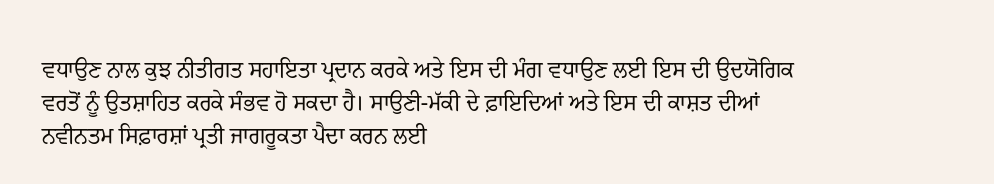ਵਧਾਉਣ ਨਾਲ ਕੁਝ ਨੀਤੀਗਤ ਸਹਾਇਤਾ ਪ੍ਰਦਾਨ ਕਰਕੇ ਅਤੇ ਇਸ ਦੀ ਮੰਗ ਵਧਾਉਣ ਲਈ ਇਸ ਦੀ ਉਦਯੋਗਿਕ ਵਰਤੋਂ ਨੂੰ ਉਤਸ਼ਾਹਿਤ ਕਰਕੇ ਸੰਭਵ ਹੋ ਸਕਦਾ ਹੈ। ਸਾਉਣੀ-ਮੱਕੀ ਦੇ ਫ਼ਾਇਦਿਆਂ ਅਤੇ ਇਸ ਦੀ ਕਾਸ਼ਤ ਦੀਆਂ ਨਵੀਨਤਮ ਸਿਫ਼ਾਰਸ਼ਾਂ ਪ੍ਰਤੀ ਜਾਗਰੂਕਤਾ ਪੈਦਾ ਕਰਨ ਲਈ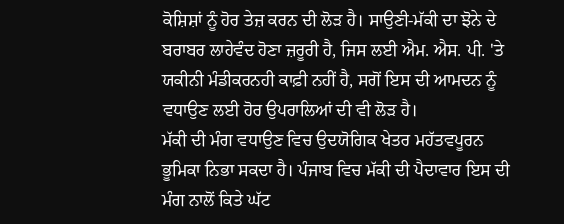ਕੋਸ਼ਿਸ਼ਾਂ ਨੂੰ ਹੋਰ ਤੇਜ਼ ਕਰਨ ਦੀ ਲੋੜ ਹੈ। ਸਾਉਣੀ-ਮੱਕੀ ਦਾ ਝੋਨੇ ਦੇ ਬਰਾਬਰ ਲਾਹੇਵੰਦ ਹੋਣਾ ਜ਼ਰੂਰੀ ਹੈ, ਜਿਸ ਲਈ ਐਮ. ਐਸ. ਪੀ. 'ਤੇ ਯਕੀਨੀ ਮੰਡੀਕਰਨਹੀ ਕਾਫ਼ੀ ਨਹੀਂ ਹੈ, ਸਗੋਂ ਇਸ ਦੀ ਆਮਦਨ ਨੂੰ ਵਧਾਉਣ ਲਈ ਹੋਰ ਉਪਰਾਲਿਆਂ ਦੀ ਵੀ ਲੋੜ ਹੈ।
ਮੱਕੀ ਦੀ ਮੰਗ ਵਧਾਉਣ ਵਿਚ ਉਦਯੋਗਿਕ ਖੇਤਰ ਮਹੱਤਵਪੂਰਨ ਭੂਮਿਕਾ ਨਿਭਾ ਸਕਦਾ ਹੈ। ਪੰਜਾਬ ਵਿਚ ਮੱਕੀ ਦੀ ਪੈਦਾਵਾਰ ਇਸ ਦੀ ਮੰਗ ਨਾਲੋਂ ਕਿਤੇ ਘੱਟ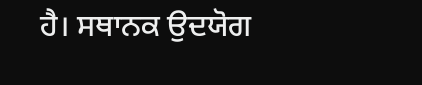ਹੈ। ਸਥਾਨਕ ਉਦਯੋਗ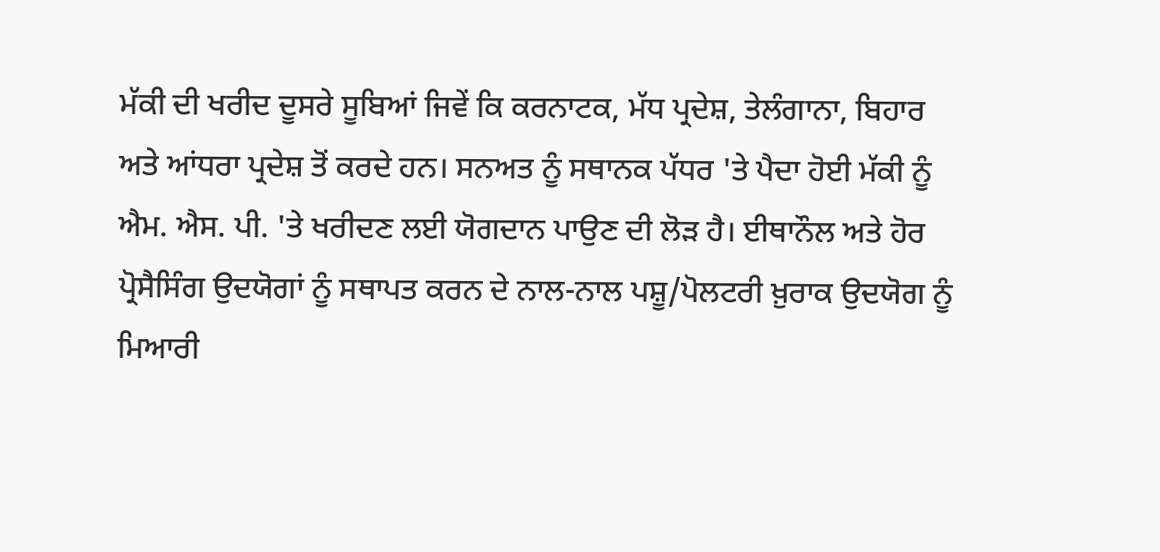ਮੱਕੀ ਦੀ ਖਰੀਦ ਦੂਸਰੇ ਸੂਬਿਆਂ ਜਿਵੇਂ ਕਿ ਕਰਨਾਟਕ, ਮੱਧ ਪ੍ਰਦੇਸ਼, ਤੇਲੰਗਾਨਾ, ਬਿਹਾਰ ਅਤੇ ਆਂਧਰਾ ਪ੍ਰਦੇਸ਼ ਤੋਂ ਕਰਦੇ ਹਨ। ਸਨਅਤ ਨੂੰ ਸਥਾਨਕ ਪੱਧਰ 'ਤੇ ਪੈਦਾ ਹੋਈ ਮੱਕੀ ਨੂੰ ਐਮ. ਐਸ. ਪੀ. 'ਤੇ ਖਰੀਦਣ ਲਈ ਯੋਗਦਾਨ ਪਾਉਣ ਦੀ ਲੋੜ ਹੈ। ਈਥਾਨੌਲ ਅਤੇ ਹੋਰ ਪ੍ਰੋਸੈਸਿੰਗ ਉਦਯੋਗਾਂ ਨੂੰ ਸਥਾਪਤ ਕਰਨ ਦੇ ਨਾਲ-ਨਾਲ ਪਸ਼ੂ/ਪੋਲਟਰੀ ਖ਼ੁਰਾਕ ਉਦਯੋਗ ਨੂੰ ਮਿਆਰੀ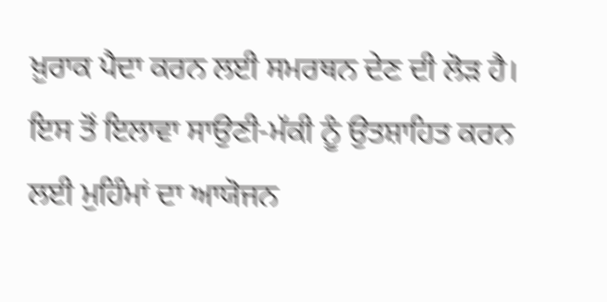ਖ਼ੁਰਾਕ ਪੈਦਾ ਕਰਨ ਲਈ ਸਮਰਥਨ ਦੇਣ ਦੀ ਲੋੜ ਹੈ।
ਇਸ ਤੋਂ ਇਲਾਵਾ ਸਾਉਣੀ-ਮੱਕੀ ਨੂੰ ਉਤਸ਼ਾਹਿਤ ਕਰਨ ਲਈ ਮੁਹਿੰਮਾਂ ਦਾ ਆਯੋਜਨ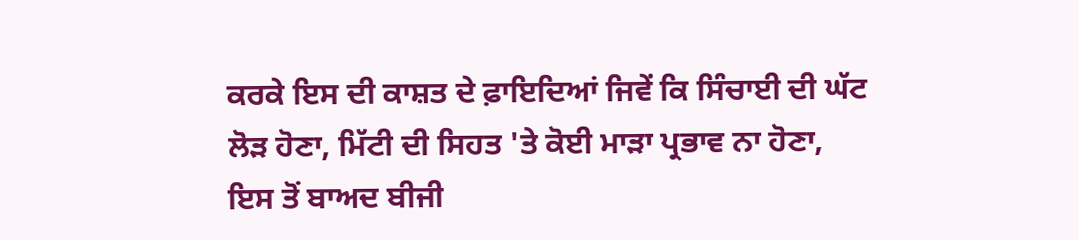ਕਰਕੇ ਇਸ ਦੀ ਕਾਸ਼ਤ ਦੇ ਫ਼ਾਇਦਿਆਂ ਜਿਵੇਂ ਕਿ ਸਿੰਚਾਈ ਦੀ ਘੱਟ ਲੋੜ ਹੋਣਾ, ਮਿੱਟੀ ਦੀ ਸਿਹਤ 'ਤੇ ਕੋਈ ਮਾੜਾ ਪ੍ਰਭਾਵ ਨਾ ਹੋਣਾ, ਇਸ ਤੋਂ ਬਾਅਦ ਬੀਜੀ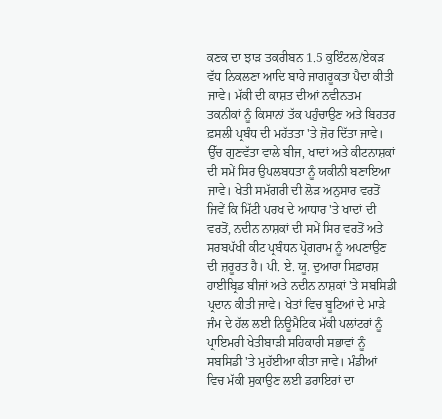ਕਣਕ ਦਾ ਝਾੜ ਤਕਰੀਬਨ 1.5 ਕੁਇੰਟਲ/ਏਕੜ ਵੱਧ ਨਿਕਲਣਾ ਆਦਿ ਬਾਰੇ ਜਾਗਰੂਕਤਾ ਪੈਦਾ ਕੀਤੀ ਜਾਵੇ। ਮੱਕੀ ਦੀ ਕਾਸ਼ਤ ਦੀਆਂ ਨਵੀਨਤਮ ਤਕਨੀਕਾਂ ਨੂੰ ਕਿਸਾਨਾਂ ਤੱਕ ਪਹੁੰਚਾਉਣ ਅਤੇ ਬਿਹਤਰ ਫ਼ਸਲੀ ਪ੍ਰਬੰਧ ਦੀ ਮਹੱਤਤਾ 'ਤੇ ਜ਼ੋਰ ਦਿੱਤਾ ਜਾਵੇ। ਉੱਚ ਗੁਣਵੱਤਾ ਵਾਲੇ ਬੀਜ, ਖਾਦਾਂ ਅਤੇ ਕੀਟਨਾਸ਼ਕਾਂ ਦੀ ਸਮੇਂ ਸਿਰ ਉਪਲਬਧਤਾ ਨੂੰ ਯਕੀਨੀ ਬਣਾਇਆ ਜਾਵੇ। ਖੇਤੀ ਸਮੱਗਰੀ ਦੀ ਲੋੜ ਅਨੁਸਾਰ ਵਰਤੋਂ ਜਿਵੇਂ ਕਿ ਮਿੱਟੀ ਪਰਖ ਦੇ ਆਧਾਰ 'ਤੇ ਖਾਦਾਂ ਦੀ ਵਰਤੋਂ, ਨਦੀਨ ਨਾਸ਼ਕਾਂ ਦੀ ਸਮੇਂ ਸਿਰ ਵਰਤੋਂ ਅਤੇ ਸਰਬਪੱਖੀ ਕੀਟ ਪ੍ਰਬੰਧਨ ਪ੍ਰੋਗਰਾਮ ਨੂੰ ਅਪਣਾਉਣ ਦੀ ਜ਼ਰੂਰਤ ਹੈ। ਪੀ. ਏ. ਯੂ. ਦੁਆਰਾ ਸਿਫ਼ਾਰਸ਼ ਹਾਈਬ੍ਰਿਡ ਬੀਜਾਂ ਅਤੇ ਨਦੀਨ ਨਾਸ਼ਕਾਂ 'ਤੇ ਸਬਸਿਡੀ ਪ੍ਰਦਾਨ ਕੀਤੀ ਜਾਵੇ। ਖੇਤਾਂ ਵਿਚ ਬੂਟਿਆਂ ਦੇ ਮਾੜੇ ਜੰਮ ਦੇ ਹੱਲ ਲਈ ਨਿਊਮੈਟਿਕ ਮੱਕੀ ਪਲਾਂਟਰਾਂ ਨੂੰ ਪ੍ਰਾਇਮਰੀ ਖੇਤੀਬਾੜੀ ਸਹਿਕਾਰੀ ਸਭਾਵਾਂ ਨੂੰ ਸਬਸਿਡੀ 'ਤੇ ਮੁਹੱਈਆ ਕੀਤਾ ਜਾਵੇ। ਮੰਡੀਆਂ ਵਿਚ ਮੱਕੀ ਸੁਕਾਉਣ ਲਈ ਡਰਾਇਰਾਂ ਦਾ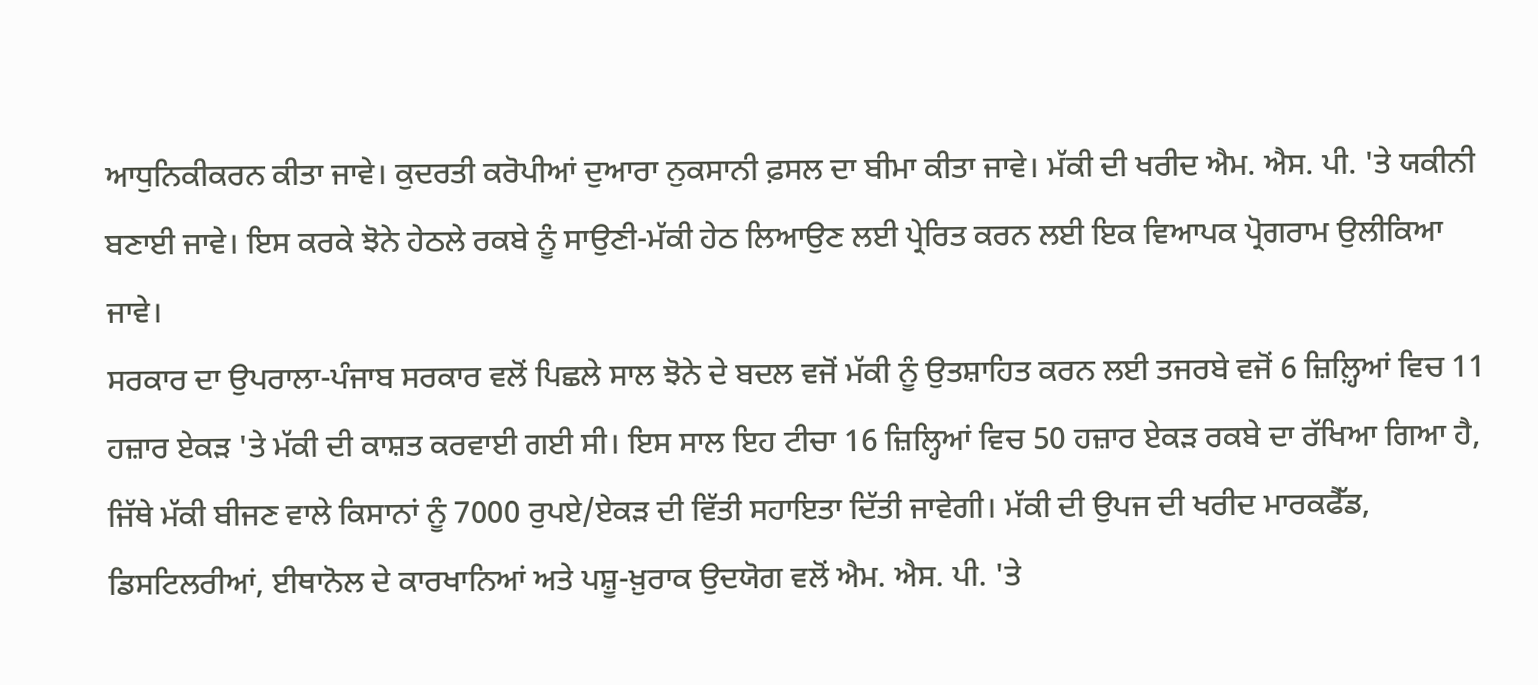ਆਧੁਨਿਕੀਕਰਨ ਕੀਤਾ ਜਾਵੇ। ਕੁਦਰਤੀ ਕਰੋਪੀਆਂ ਦੁਆਰਾ ਨੁਕਸਾਨੀ ਫ਼ਸਲ ਦਾ ਬੀਮਾ ਕੀਤਾ ਜਾਵੇ। ਮੱਕੀ ਦੀ ਖਰੀਦ ਐਮ. ਐਸ. ਪੀ. 'ਤੇ ਯਕੀਨੀ ਬਣਾਈ ਜਾਵੇ। ਇਸ ਕਰਕੇ ਝੋਨੇ ਹੇਠਲੇ ਰਕਬੇ ਨੂੰ ਸਾਉਣੀ-ਮੱਕੀ ਹੇਠ ਲਿਆਉਣ ਲਈ ਪ੍ਰੇਰਿਤ ਕਰਨ ਲਈ ਇਕ ਵਿਆਪਕ ਪ੍ਰੋਗਰਾਮ ਉਲੀਕਿਆ ਜਾਵੇ।
ਸਰਕਾਰ ਦਾ ਉਪਰਾਲਾ-ਪੰਜਾਬ ਸਰਕਾਰ ਵਲੋਂ ਪਿਛਲੇ ਸਾਲ ਝੋਨੇ ਦੇ ਬਦਲ ਵਜੋਂ ਮੱਕੀ ਨੂੰ ਉਤਸ਼ਾਹਿਤ ਕਰਨ ਲਈ ਤਜਰਬੇ ਵਜੋਂ 6 ਜ਼ਿਲ਼੍ਹਿਆਂ ਵਿਚ 11 ਹਜ਼ਾਰ ਏਕੜ 'ਤੇ ਮੱਕੀ ਦੀ ਕਾਸ਼ਤ ਕਰਵਾਈ ਗਈ ਸੀ। ਇਸ ਸਾਲ ਇਹ ਟੀਚਾ 16 ਜ਼ਿਲ੍ਹਿਆਂ ਵਿਚ 50 ਹਜ਼ਾਰ ਏਕੜ ਰਕਬੇ ਦਾ ਰੱਖਿਆ ਗਿਆ ਹੈ, ਜਿੱਥੇ ਮੱਕੀ ਬੀਜਣ ਵਾਲੇ ਕਿਸਾਨਾਂ ਨੂੰ 7000 ਰੁਪਏ/ਏਕੜ ਦੀ ਵਿੱਤੀ ਸਹਾਇਤਾ ਦਿੱਤੀ ਜਾਵੇਗੀ। ਮੱਕੀ ਦੀ ਉਪਜ ਦੀ ਖਰੀਦ ਮਾਰਕਫੈੱਡ, ਡਿਸਟਿਲਰੀਆਂ, ਈਥਾਨੋਲ ਦੇ ਕਾਰਖਾਨਿਆਂ ਅਤੇ ਪਸ਼ੂ-ਖ਼ੁਰਾਕ ਉਦਯੋਗ ਵਲੋਂ ਐਮ. ਐਸ. ਪੀ. 'ਤੇ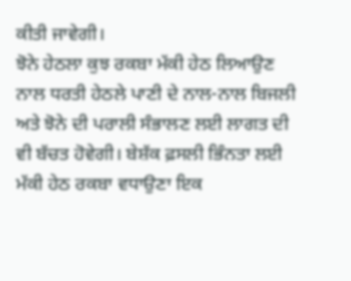ਕੀਤੀ ਜਾਵੇਗੀ।
ਝੋਨੇ ਹੇਠਲਾ ਕੁਝ ਰਕਬਾ ਮੱਕੀ ਹੇਠ ਲਿਆਉਣ ਨਾਲ ਧਰਤੀ ਹੇਠਲੇ ਪਾਣੀ ਦੇ ਨਾਲ-ਨਾਲ ਬਿਜਲੀ ਅਤੇ ਝੋਨੇ ਦੀ ਪਰਾਲੀ ਸੰਭਾਲਣ ਲਈ ਲਾਗਤ ਦੀ ਵੀ ਬੱਚਤ ਹੋਵੇਗੀ। ਬੇਸ਼ੱਕ ਫ਼ਸਲੀ ਭਿੰਨਤਾ ਲਈ ਮੱਕੀ ਹੇਠ ਰਕਬਾ ਵਧਾਉਣਾ ਇਕ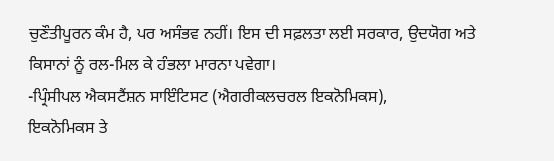ਚੁਣੌਤੀਪੂਰਨ ਕੰਮ ਹੈ, ਪਰ ਅਸੰਭਵ ਨਹੀਂ। ਇਸ ਦੀ ਸਫ਼ਲਤਾ ਲਈ ਸਰਕਾਰ, ਉਦਯੋਗ ਅਤੇ ਕਿਸਾਨਾਂ ਨੂੰ ਰਲ-ਮਿਲ ਕੇ ਹੰਭਲਾ ਮਾਰਨਾ ਪਵੇਗਾ।
-ਪ੍ਰਿੰਸੀਪਲ ਐਕਸਟੈਂਸ਼ਨ ਸਾਇੰਟਿਸਟ (ਐਗਰੀਕਲਚਰਲ ਇਕਨੋਮਿਕਸ),
ਇਕਨੋਮਿਕਸ ਤੇ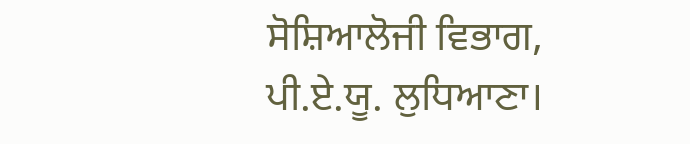ਸੋਸ਼ਿਆਲੋਜੀ ਵਿਭਾਗ, ਪੀ.ਏ.ਯੂ. ਲੁਧਿਆਣਾ।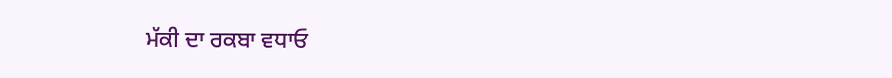ਮੱਕੀ ਦਾ ਰਕਬਾ ਵਧਾਓ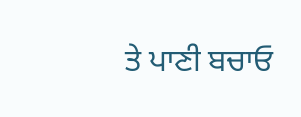ਤੇ ਪਾਣੀ ਬਚਾਓ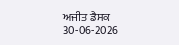ਅਜੀਤ ਡੈਸਕ
30-06-2026